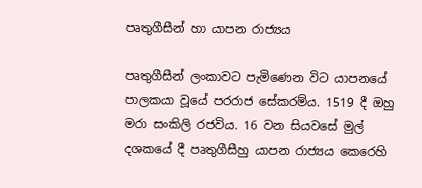පෘතුගීසීන් හා යාපන රාජ්‍යය

පෘතුගීසීන් ලංකාවට පැමිණෙන විට යාපනයේ පාලකයා වූයේ පරරාජ සේකරම්ය. 1519 දී ඔහු මරා සංකිලි රජවිය. 16 වන සියවසේ මුල් දශකයේ දී පෘතුගීසීහු යාපන රාජ්‍යය කෙරෙහි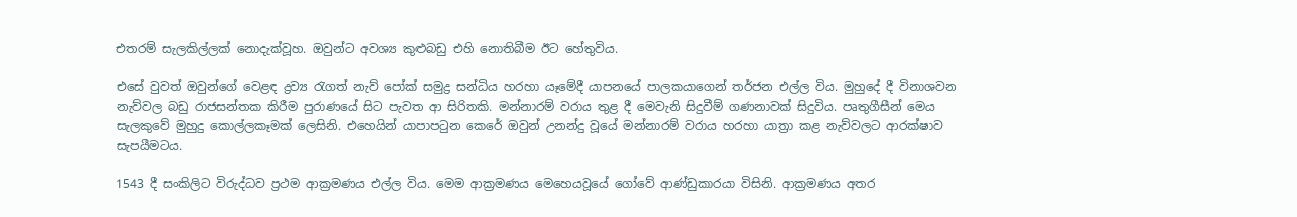එතරම් සැලකිල්ලක් නොදැක්වූහ. ඔවුන්ට අවශ්‍ය කුළුබඩු එහි නොතිබීම ඊට හේතුවිය.

එසේ වුවත් ඔවුන්ගේ වෙළඳ ද්‍රව්‍ය රැගත් නැව් පෝක් සමුද්‍ර සන්ධිය හරහා යෑමේදී යාපනයේ පාලකයාගෙන් තර්ජන එල්ල විය. මුහුදේ දී විනාශවන නැව්වල බඩු රාජසන්තක කිරීම පුරාණයේ සිට පැවත ආ සිරිතකි. මන්නාරම් වරාය තුළ දී මෙවැනි සිදුවීම් ගණනාවක් සිදුවිය. පෘතුගීසීන් මෙය සැලකුවේ මුහුදු කොල්ලකෑමක් ලෙසිනි. එහෙයින් යාපාපටුන කෙරේ ඔවුන් උනන්දු වූයේ මන්නාරම් වරාය හරහා යාත්‍රා කළ නැව්වලට ආරක්ෂාව සැපයීමටය.

1543 දී සංකිලිට විරුද්ධව ප්‍රථම ආක්‍රමණය එල්ල විය. මෙම ආක්‍රමණය මෙහෙයවූයේ ගෝවේ ආණ්ඩුකාරයා විසිනි. ආක්‍රමණය අතර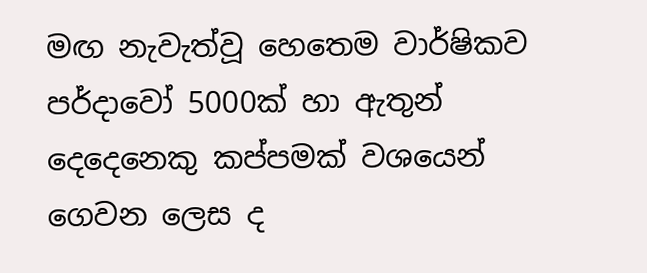මඟ නැවැත්වූ හෙතෙම වාර්ෂිකව පර්දාවෝ 5000ක් හා ඇතුන් දෙදෙනෙකු කප්පමක් වශයෙන් ගෙවන ලෙස ද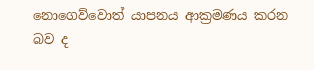නොගෙව්වොත් යාපනය ආක්‍රමණය කරන බව ද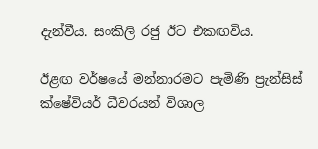දැන්වීය. සංකිලි රජු ඊට එකඟවිය.

ඊළඟ වර්ෂයේ මන්නාරමට පැමිණි ප්‍රැන්සිස් ක්ෂේවියර් ධීවරයන් විශාල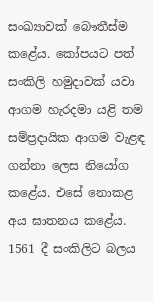සංඛ්‍යාවක් බෞතීස්ම කළේය. කෝපයට පත් සංකිලි හමුදාවක් යවා ආගම හැරදමා යළි තම සම්ප්‍රදායික ආගම වැළඳ ගන්නා ලෙස නියෝග කළේය. එසේ නොකළ අය ඝාතනය කළේය. 1561 දී සංකිලිට බලය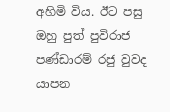අහිමි විය. ඊට පසු ඔහු පුත් පුවිරාජ පණ්ඩාරම් රජු වුවද යාපන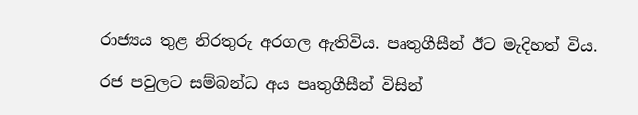රාජ්‍යය තුළ නිරතුරු අරගල ඇතිවිය. පෘතුගීසීන් ඊට මැදිහත් විය.

රජ පවුලට සම්බන්ධ අය පෘතුගීසීන් විසින්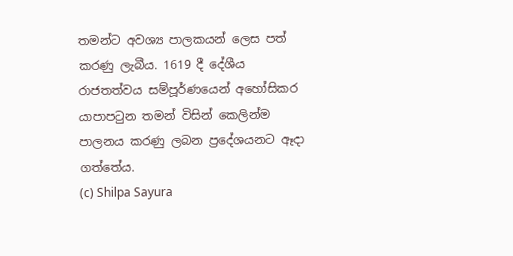තමන්ට අවශ්‍ය පාලකයන් ලෙස පත් කරණු ලැබීය. 1619 දී දේශීය රාජතත්වය සම්පූර්ණයෙන් අහෝසිකර යාපාපටුන තමන් විසින් කෙලින්ම පාලනය කරණු ලබන ප්‍රදේශයනට ඈදා ගත්තේය.
(c) Shilpa Sayura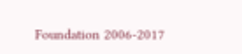Foundation 2006-2017